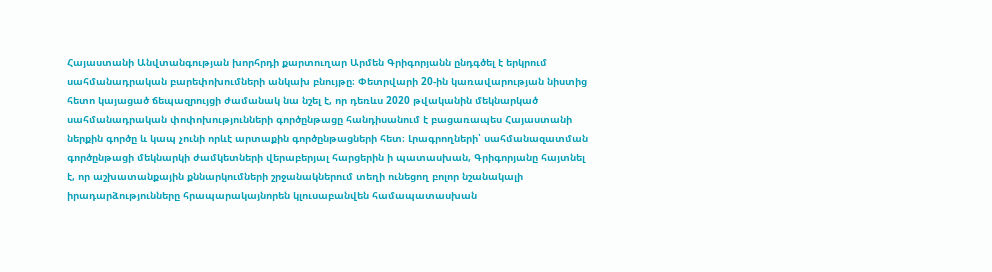Հայաստանի Անվտանգության խորհրդի քարտուղար Արմեն Գրիգորյանն ընդգծել է երկրում սահմանադրական բարեփոխումների անկախ բնույթը։ Փետրվարի 20-ին կառավարության նիստից հետո կայացած ճեպազրույցի ժամանակ նա նշել է, որ դեռևս 2020 թվականին մեկնարկած սահմանադրական փոփոխությունների գործընթացը հանդիսանում է բացառապես Հայաստանի ներքին գործը և կապ չունի որևէ արտաքին գործընթացների հետ։ Լրագրողների՝ սահմանազատման գործընթացի մեկնարկի ժամկետների վերաբերյալ հարցերին ի պատասխան, Գրիգորյանը հայտնել է, որ աշխատանքային քննարկումների շրջանակներում տեղի ունեցող բոլոր նշանակալի իրադարձությունները հրապարակայնորեն կլուսաբանվեն համապատասխան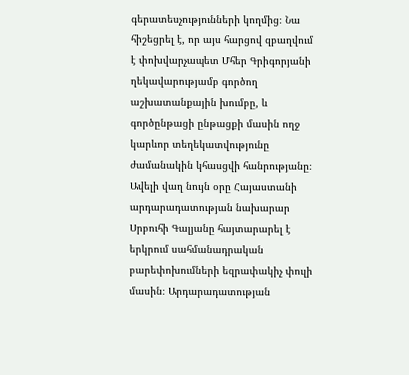գերատեսչությունների կողմից։ Նա հիշեցրել է, որ այս հարցով զբաղվում է փոխվարչապետ Մհեր Գրիգորյանի ղեկավարությամբ գործող աշխատանքային խումբը, և գործընթացի ընթացքի մասին ողջ կարևոր տեղեկատվությունը ժամանակին կհասցվի հանրությանը։ Ավելի վաղ նույն օրը Հայաստանի արդարադատության նախարար Սրբուհի Գալյանը հայտարարել է երկրում սահմանադրական բարեփոխումների եզրափակիչ փուլի մասին։ Արդարադատության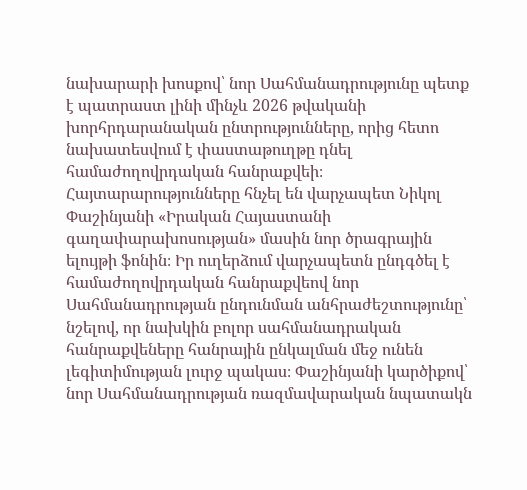նախարարի խոսքով՝ նոր Սահմանադրությունը պետք է պատրաստ լինի մինչև 2026 թվականի խորհրդարանական ընտրությունները, որից հետո նախատեսվում է փաստաթուղթը դնել համաժողովրդական հանրաքվեի։ Հայտարարությունները հնչել են վարչապետ Նիկոլ Փաշինյանի «Իրական Հայաստանի գաղափարախոսության» մասին նոր ծրագրային ելույթի ֆոնին։ Իր ուղերձում վարչապետն ընդգծել է համաժողովրդական հանրաքվեով նոր Սահմանադրության ընդունման անհրաժեշտությունը՝ նշելով, որ նախկին բոլոր սահմանադրական հանրաքվեները հանրային ընկալման մեջ ունեն լեգիտիմության լուրջ պակաս։ Փաշինյանի կարծիքով՝ նոր Սահմանադրության ռազմավարական նպատակն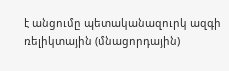է անցումը պետականազուրկ ազգի ռելիկտային (մնացորդային)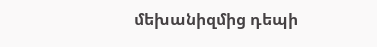մեխանիզմից դեպի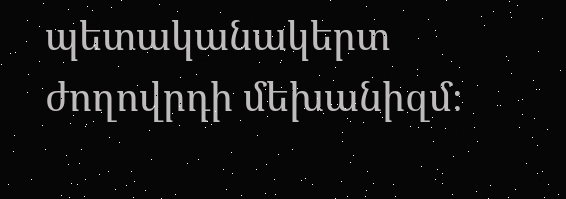պետականակերտ ժողովրդի մեխանիզմ։